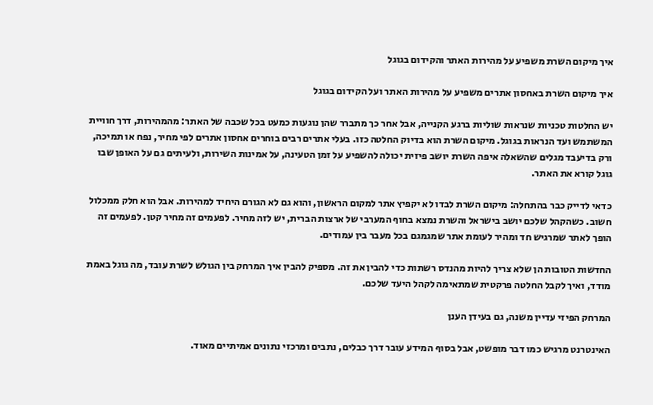איך מיקום השרת משפיע על מהירות האתר והקידום בגוגל

איך מיקום השרת באחסון אתרים משפיע על מהירות האתר ועל הקידום בגוגל

יש החלטות טכניות שנראות שוליות ברגע הקנייה, אבל אחר כך מתברר שהן נוגעות כמעט בכל שכבה של האתר: מהמהירות, דרך חוויית המשתמש ועד הנראות בגוגל. מיקום השרת הוא בדיוק החלטה כזו. בעלי אתרים רבים בוחרים אחסון אתרים לפי מחיר, נפח או תמיכה, ורק בדיעבד מגלים שהשאלה איפה השרת יושב פיזית יכולה להשפיע על זמן הטעינה, על אמינות השירות, ולעיתים גם על האופן שבו גוגל קורא את האתר.

כדאי לדייק כבר בהתחלה: מיקום השרת לבדו לא יקפיץ אתר למקום הראשון, והוא גם לא הגורם היחיד למהירות. אבל הוא חלק ממכלול חשוב. כשהקהל שלכם יושב בישראל והשרת נמצא בחוף המערבי של ארצות הברית, יש לזה מחיר. לפעמים זה מחיר קטן. לפעמים זה הופך לאתר שמרגיש חד ומהיר לעומת אתר שמגמגם בכל מעבר בין עמודים.

החדשות הטובות הן שלא צריך להיות מהנדס רשתות כדי להבין את זה. מספיק להבין איך המרחק בין הגולש לשרת עובד, מה גוגל באמת מודד, ואיך לקבל החלטה פרקטית שמתאימה לקהל היעד שלכם.

המרחק הפיזי עדיין משנה, גם בעידן הענן

האינטרנט מרגיש כמו דבר מופשט, אבל בסוף המידע עובר דרך כבלים, נתבים ומרכזי נתונים אמיתיים מאוד.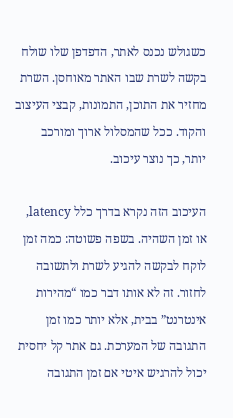כשגולש נכנס לאתר, הדפדפן שלו שולח בקשה לשרת שבו האתר מאוחסן. השרת מחזיר את התוכן, התמונות, קבצי העיצוב והקוד. ככל שהמסלול ארוך ומורכב יותר, כך נוצר עיכוב.

העיכוב הזה נקרא בדרך כלל latency, או זמן השהיה. בשפה פשוטה: כמה זמן לוקח לבקשה להגיע לשרת ולתשובה לחזור. זה לא אותו דבר כמו “מהירות אינטרנט” בבית, אלא יותר כמו זמן התגובה של המערכת. גם אתר קל יחסית יכול להרגיש איטי אם זמן התגובה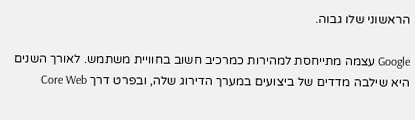הראשוני שלו גבוה.

Google עצמה מתייחסת למהירות כמרכיב חשוב בחוויית משתמש. לאורך השנים היא שילבה מדדים של ביצועים במערך הדירוג שלה, ובפרט דרך Core Web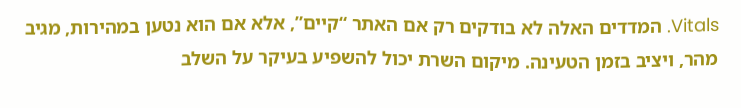Vitals. המדדים האלה לא בודקים רק אם האתר “קיים”, אלא אם הוא נטען במהירות, מגיב מהר, ויציב בזמן הטעינה. מיקום השרת יכול להשפיע בעיקר על השלב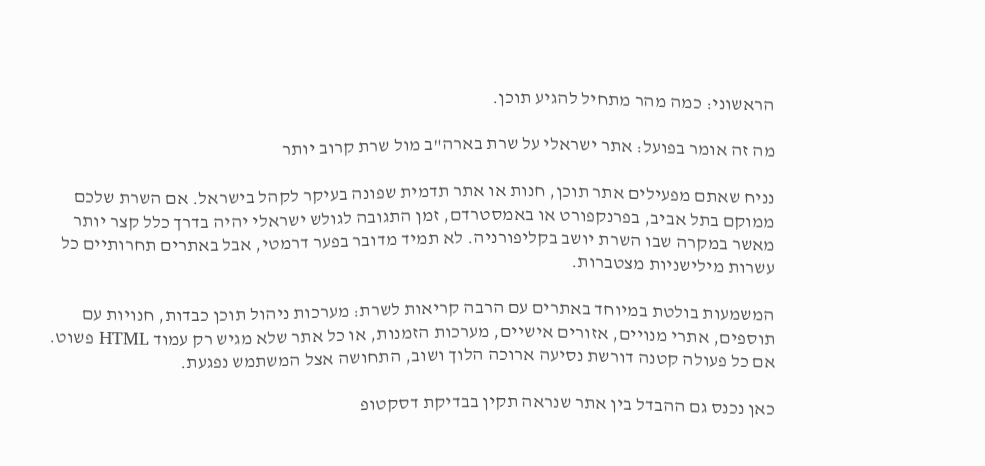הראשוני: כמה מהר מתחיל להגיע תוכן.

מה זה אומר בפועל: אתר ישראלי על שרת בארה"ב מול שרת קרוב יותר

נניח שאתם מפעילים אתר תוכן, חנות או אתר תדמית שפונה בעיקר לקהל בישראל. אם השרת שלכם ממוקם בתל אביב, בפרנקפורט או באמסטרדם, זמן התגובה לגולש ישראלי יהיה בדרך כלל קצר יותר מאשר במקרה שבו השרת יושב בקליפורניה. לא תמיד מדובר בפער דרמטי, אבל באתרים תחרותיים כל עשרות מילישניות מצטברות.

המשמעות בולטת במיוחד באתרים עם הרבה קריאות לשרת: מערכות ניהול תוכן כבדות, חנויות עם תוספים, אתרי מנויים, אזורים אישיים, מערכות הזמנות, או כל אתר שלא מגיש רק עמוד HTML פשוט. אם כל פעולה קטנה דורשת נסיעה ארוכה הלוך ושוב, התחושה אצל המשתמש נפגעת.

כאן נכנס גם ההבדל בין אתר שנראה תקין בבדיקת דסקטופ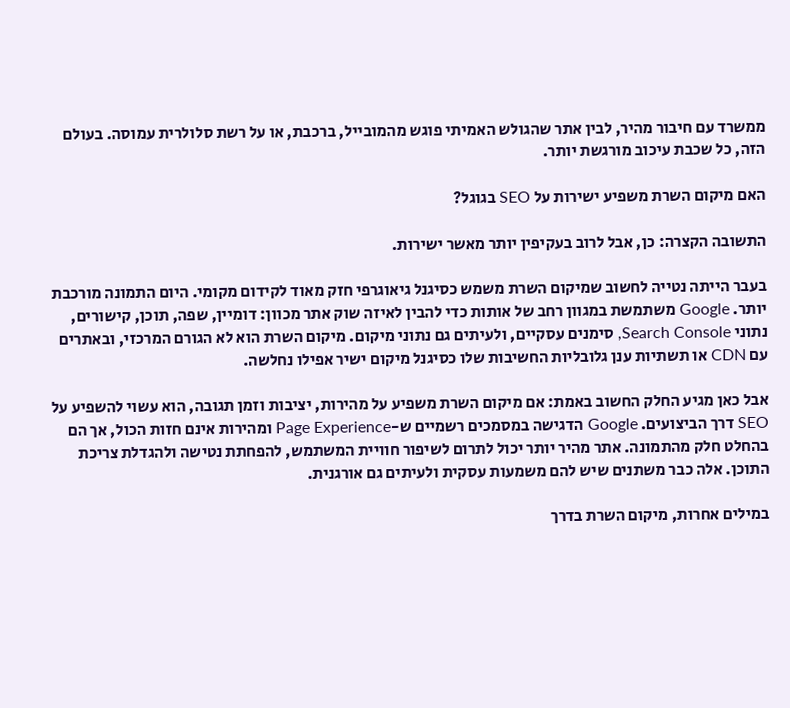ממשרד עם חיבור מהיר, לבין אתר שהגולש האמיתי פוגש מהמובייל, ברכבת, או על רשת סלולרית עמוסה. בעולם הזה, כל שכבת עיכוב מורגשת יותר.

האם מיקום השרת משפיע ישירות על SEO בגוגל?

התשובה הקצרה: כן, אבל לרוב בעקיפין יותר מאשר ישירות.

בעבר הייתה נטייה לחשוב שמיקום השרת משמש כסיגנל גיאוגרפי חזק מאוד לקידום מקומי. היום התמונה מורכבת יותר. Google משתמשת במגוון רחב של אותות כדי להבין לאיזה שוק אתר מכוון: דומיין, שפה, תוכן, קישורים, נתוני Search Console, סימנים עסקיים, ולעיתים גם נתוני מיקום. מיקום השרת הוא לא הגורם המרכזי, ובאתרים עם CDN או תשתיות ענן גלובליות החשיבות שלו כסיגנל מיקום ישיר אפילו נחלשה.

אבל כאן מגיע החלק החשוב באמת: אם מיקום השרת משפיע על מהירות, יציבות וזמן תגובה, הוא עשוי להשפיע על SEO דרך הביצועים. Google הדגישה במסמכים רשמיים ש-Page Experience ומהירות אינם חזות הכול, אך הם בהחלט חלק מהתמונה. אתר מהיר יותר יכול לתרום לשיפור חוויית המשתמש, להפחתת נטישה ולהגדלת צריכת התוכן. אלה כבר משתנים שיש להם משמעות עסקית ולעיתים גם אורגנית.

במילים אחרות, מיקום השרת בדרך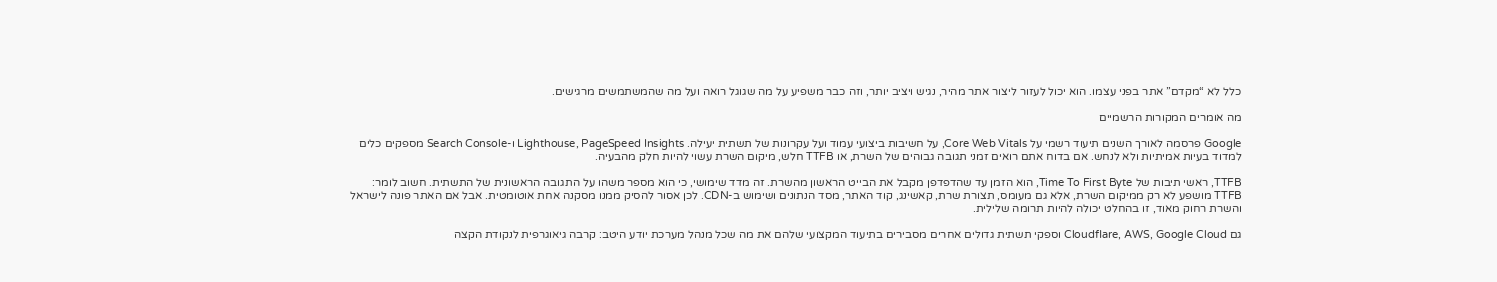כלל לא “מקדם” אתר בפני עצמו. הוא יכול לעזור ליצור אתר מהיר, נגיש ויציב יותר, וזה כבר משפיע על מה שגוגל רואה ועל מה שהמשתמשים מרגישים.

מה אומרים המקורות הרשמיים

Google פרסמה לאורך השנים תיעוד רשמי על Core Web Vitals, על חשיבות ביצועי עמוד ועל עקרונות של תשתית יעילה. Lighthouse, PageSpeed Insights ו-Search Console מספקים כלים למדוד בעיות אמיתיות ולא לנחש. אם בדוח אתם רואים זמני תגובה גבוהים של השרת, או TTFB חלש, מיקום השרת עשוי להיות חלק מהבעיה.

TTFB, ראשי תיבות של Time To First Byte, הוא הזמן עד שהדפדפן מקבל את הבייט הראשון מהשרת. זה מדד שימושי, כי הוא מספר משהו על התגובה הראשונית של התשתית. חשוב לומר: TTFB מושפע לא רק ממיקום השרת, אלא גם מעומס, תצורת שרת, קאשינג, קוד האתר, מסד הנתונים ושימוש ב-CDN. לכן אסור להסיק ממנו מסקנה אחת אוטומטית. אבל אם האתר פונה לישראל והשרת רחוק מאוד, זו בהחלט יכולה להיות תרומה שלילית.

גם Cloudflare, AWS, Google Cloud וספקי תשתית גדולים אחרים מסבירים בתיעוד המקצועי שלהם את מה שכל מנהל מערכת יודע היטב: קרבה גיאוגרפית לנקודת הקצה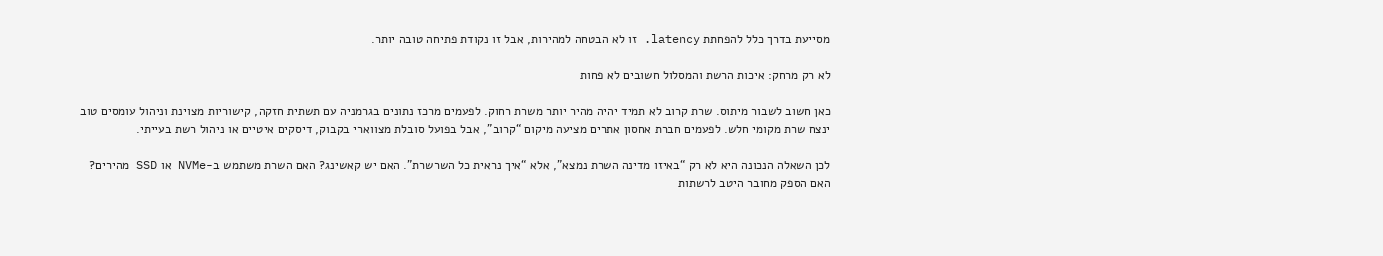מסייעת בדרך כלל להפחתת latency. זו לא הבטחה למהירות, אבל זו נקודת פתיחה טובה יותר.

לא רק מרחק: איכות הרשת והמסלול חשובים לא פחות

כאן חשוב לשבור מיתוס. שרת קרוב לא תמיד יהיה מהיר יותר משרת רחוק. לפעמים מרכז נתונים בגרמניה עם תשתית חזקה, קישוריות מצוינת וניהול עומסים טוב ינצח שרת מקומי חלש. לפעמים חברת אחסון אתרים מציעה מיקום “קרוב”, אבל בפועל סובלת מצווארי בקבוק, דיסקים איטיים או ניהול רשת בעייתי.

לכן השאלה הנכונה היא לא רק “באיזו מדינה השרת נמצא”, אלא “איך נראית כל השרשרת”. האם יש קאשינג? האם השרת משתמש ב-NVMe או SSD מהירים? האם הספק מחובר היטב לרשתות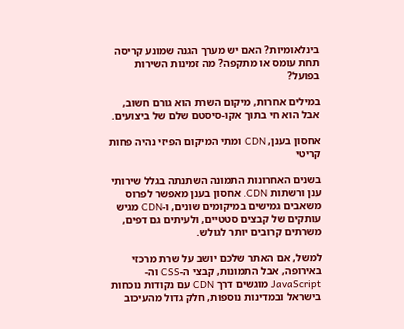בינלאומיות? האם יש מערך הגנה שמונע קריסה תחת עומס או מתקפה? מה זמינות השירות בפועל?

במילים אחרות, מיקום השרת הוא גורם חשוב, אבל הוא חי בתוך אקו-סיסטם שלם של ביצועים.

אחסון בענן, CDN ומתי המיקום הפיזי נהיה פחות קריטי

בשנים האחרונות התמונה השתנתה בגלל שירותי ענן ורשתות CDN. אחסון בענן מאפשר לפרוס משאבים גמישים במיקומים שונים, ו-CDN מגיש עותקים של קבצים סטטיים, ולעיתים גם דפים, משרתים קרובים יותר לגולש.

למשל, אם האתר שלכם יושב על שרת מרכזי באירופה, אבל התמונות, קבצי ה-CSS וה-JavaScript מוגשים דרך CDN עם נקודות נוכחות בישראל ובמדינות נוספות, חלק גדול מהעיכוב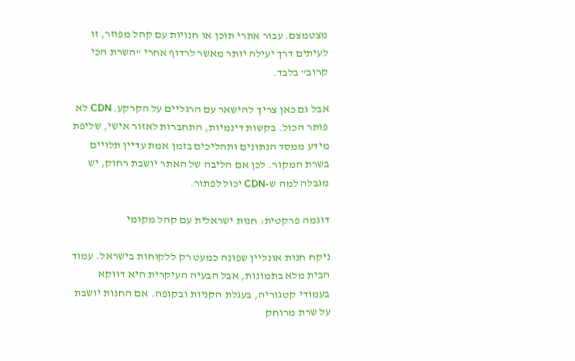מצטמצם. עבור אתרי תוכן או חנויות עם קהל מפוזר, זו לעיתים דרך יעילה יותר מאשר לרדוף אחרי “השרת הכי קרוב” בלבד.

אבל גם כאן צריך להישאר עם הרגליים על הקרקע. CDN לא פותר הכול. בקשות דינמיות, התחברות לאזור אישי, שליפת מידע ממסד הנתונים ותהליכים בזמן אמת עדיין תלויים בשרת המקור. לכן אם הליבה של האתר יושבת רחוק, יש מגבלה למה ש-CDN יכול לפתור.

דוגמה פרקטית: חנות ישראלית עם קהל מקומי

ניקח חנות אונליין שפונה כמעט רק ללקוחות בישראל. עמוד הבית מלא בתמונות, אבל הבעיה העיקרית היא דווקא בעמודי קטגוריה, בעגלת הקניות ובקופה. אם החנות יושבת על שרת מרוחק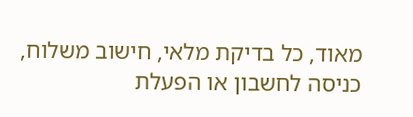מאוד, כל בדיקת מלאי, חישוב משלוח, כניסה לחשבון או הפעלת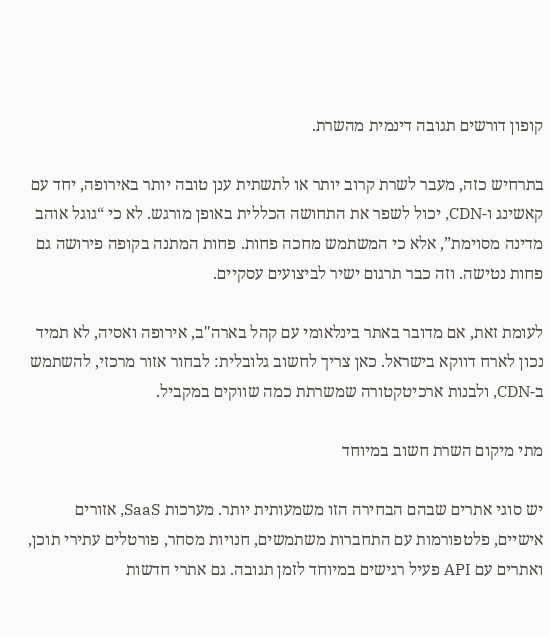קופון דורשים תגובה דינמית מהשרת.

בתרחיש כזה, מעבר לשרת קרוב יותר או לתשתית ענן טובה יותר באירופה, יחד עם קאשינג ו-CDN, יכול לשפר את התחושה הכללית באופן מורגש. לא כי “גוגל אוהב מדינה מסוימת”, אלא כי המשתמש מחכה פחות. פחות המתנה בקופה פירושה גם פחות נטישה. וזה כבר תרגום ישיר לביצועים עסקיים.

לעומת זאת, אם מדובר באתר בינלאומי עם קהל בארה"ב, אירופה ואסיה, לא תמיד נכון לארח דווקא בישראל. כאן צריך לחשוב גלובלית: לבחור אזור מרכזי, להשתמש ב-CDN, ולבנות ארכיטקטורה שמשרתת כמה שווקים במקביל.

מתי מיקום השרת חשוב במיוחד

יש סוגי אתרים שבהם הבחירה הזו משמעותית יותר. מערכות SaaS, אזורים אישיים, פלטפורמות עם התחברות משתמשים, חנויות מסחר, פורטלים עתירי תוכן, ואתרים עם API פעיל רגישים במיוחד לזמן תגובה. גם אתרי חדשות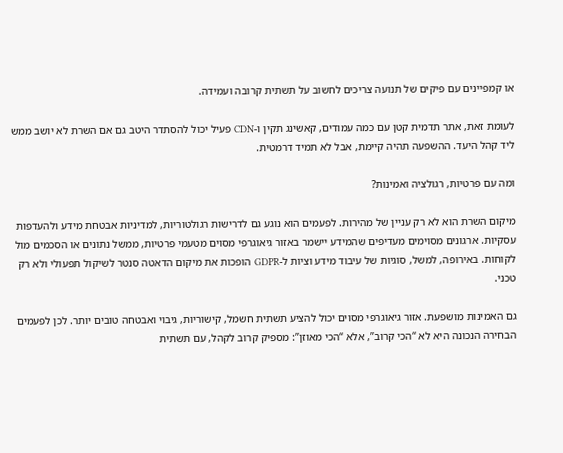או קמפיינים עם פיקים של תנועה צריכים לחשוב על תשתית קרובה ועמידה.

לעומת זאת, אתר תדמית קטן עם כמה עמודים, קאשינג תקין ו-CDN פעיל יכול להסתדר היטב גם אם השרת לא יושב ממש ליד קהל היעד. ההשפעה תהיה קיימת, אבל לא תמיד דרמטית.

ומה עם פרטיות, רגולציה ואמינות?

מיקום השרת הוא לא רק עניין של מהירות. לפעמים הוא נוגע גם לדרישות רגולטוריות, למדיניות אבטחת מידע ולהעדפות עסקיות. ארגונים מסוימים מעדיפים שהמידע יישמר באזור גיאוגרפי מסוים מטעמי פרטיות, ממשל נתונים או הסכמים מול לקוחות. באירופה, למשל, סוגיות של עיבוד מידע וציות ל-GDPR הופכות את מיקום הדאטה סנטר לשיקול תפעולי ולא רק טכני.

גם האמינות מושפעת. אזור גיאוגרפי מסוים יכול להציע תשתית חשמל, קישוריות, גיבוי ואבטחה טובים יותר. לכן לפעמים הבחירה הנכונה היא לא “הכי קרוב”, אלא “הכי מאוזן”: מספיק קרוב לקהל, עם תשתית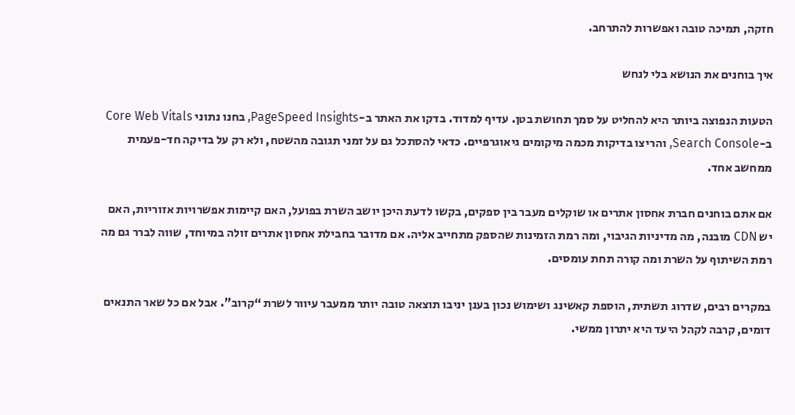חזקה, תמיכה טובה ואפשרות להתרחב.

איך בוחנים את הנושא בלי לנחש

הטעות הנפוצה ביותר היא להחליט על סמך תחושת בטן. עדיף למדוד. בדקו את האתר ב-PageSpeed Insights, בחנו נתוני Core Web Vitals ב-Search Console, והריצו בדיקות מכמה מיקומים גיאוגרפיים. כדאי להסתכל גם על זמני תגובה מהשטח, ולא רק על בדיקה חד-פעמית ממחשב אחד.

אם אתם בוחנים חברת אחסון אתרים או שוקלים מעבר בין ספקים, בקשו לדעת היכן יושב השרת בפועל, האם קיימות אפשרויות אזוריות, האם יש CDN מובנה, מה מדיניות הגיבוי, ומה רמת הזמינות שהספק מתחייב אליה. אם מדובר בחבילת אחסון אתרים זולה במיוחד, שווה לברר גם מה רמת השיתוף על השרת ומה קורה תחת עומסים.

במקרים רבים, שדרוג תשתית, הוספת קאשינג ושימוש נכון בענן יניבו תוצאה טובה יותר ממעבר עיוור לשרת “קרוב”. אבל אם כל שאר התנאים דומים, קרבה לקהל היעד היא יתרון ממשי.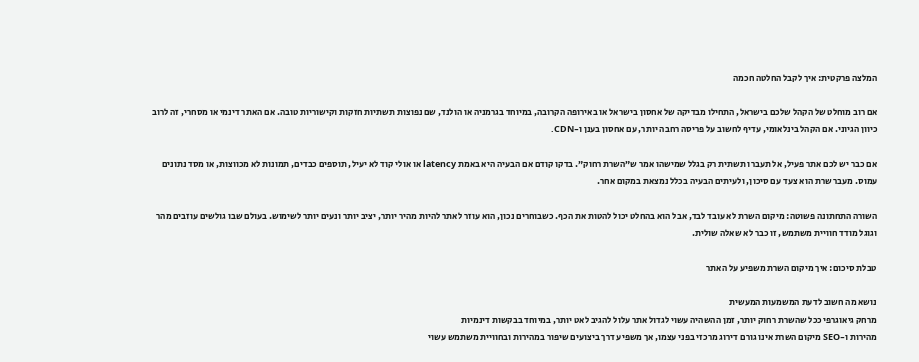המלצה פרקטית: איך לקבל החלטה חכמה

אם רוב מוחלט של הקהל שלכם בישראל, התחילו מבדיקה של אחסון בישראל או באירופה הקרובה, במיוחד בגרמניה או הולנד, שם נפוצות תשתיות חזקות וקישוריות טובה. אם האתר דינמי או מסחרי, זה לרוב כיוון הגיוני. אם הקהל בינלאומי, עדיף לחשוב על פריסה רחבה יותר, עם אחסון בענן ו-CDN.

אם כבר יש לכם אתר פעיל, אל תעברו תשתית רק בגלל שמישהו אמר ש”השרת רחוק”. בדקו קודם אם הבעיה היא באמת latency או אולי קוד לא יעיל, תוספים כבדים, תמונות לא מכווצות, או מסד נתונים עמוס. מעבר שרת הוא צעד עם סיכון, ולעיתים הבעיה בכלל נמצאת במקום אחר.

השורה התחתונה פשוטה: מיקום השרת לא עובד לבד, אבל הוא בהחלט יכול להטות את הכף. כשבוחרים נכון, הוא עוזר לאתר להיות מהיר יותר, יציב יותר ונעים יותר לשימוש. בעולם שבו גולשים עוזבים מהר וגוגל מודד חוויית משתמש, זו כבר לא שאלה שולית.

טבלת סיכום: איך מיקום השרת משפיע על האתר

נושא מה חשוב לדעת המשמעות המעשית
מרחק גיאוגרפי ככל שהשרת רחוק יותר, זמן ההשהיה עשוי לגדול אתר עלול להגיב לאט יותר, במיוחד בבקשות דינמיות
מהירות ו-SEO מיקום השרת אינו גורם דירוג מרכזי בפני עצמו, אך משפיע דרך ביצועים שיפור במהירות ובחוויית משתמש עשוי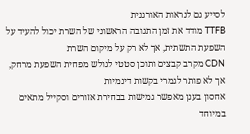לסייע גם לנראות האורגנית
TTFB מודד את זמן התגובה הראשוני של השרת יכול להעיד על השפעת התשתית, אך לא רק על מיקום השרת
CDN מקרב קבצים ותוכן סטטי לגולש מפחית השפעת מרחק, אך לא פותר לגמרי בקשות דינמיות
אחסון בענן מאפשר גמישות בבחירת אזורים וסקייל מתאים במיוחד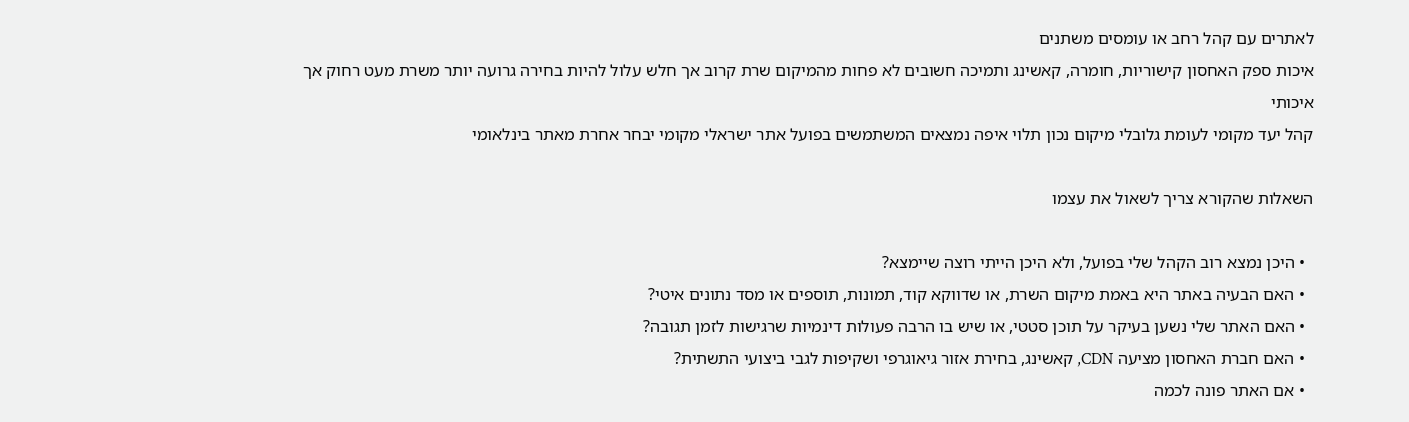לאתרים עם קהל רחב או עומסים משתנים
איכות ספק האחסון קישוריות, חומרה, קאשינג ותמיכה חשובים לא פחות מהמיקום שרת קרוב אך חלש עלול להיות בחירה גרועה יותר משרת מעט רחוק אך איכותי
קהל יעד מקומי לעומת גלובלי מיקום נכון תלוי איפה נמצאים המשתמשים בפועל אתר ישראלי מקומי יבחר אחרת מאתר בינלאומי

השאלות שהקורא צריך לשאול את עצמו

  • היכן נמצא רוב הקהל שלי בפועל, ולא היכן הייתי רוצה שיימצא?
  • האם הבעיה באתר היא באמת מיקום השרת, או שדווקא קוד, תמונות, תוספים או מסד נתונים איטי?
  • האם האתר שלי נשען בעיקר על תוכן סטטי, או שיש בו הרבה פעולות דינמיות שרגישות לזמן תגובה?
  • האם חברת האחסון מציעה CDN, קאשינג, בחירת אזור גיאוגרפי ושקיפות לגבי ביצועי התשתית?
  • אם האתר פונה לכמה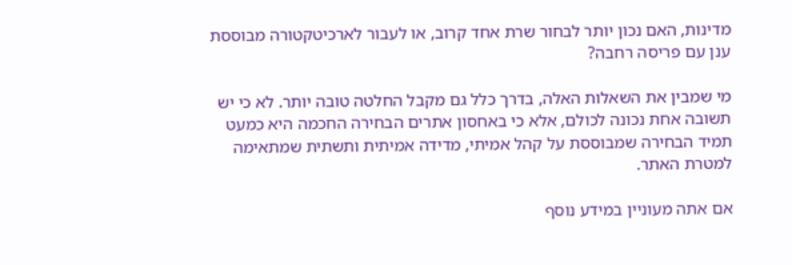מדינות, האם נכון יותר לבחור שרת אחד קרוב, או לעבור לארכיטקטורה מבוססת ענן עם פריסה רחבה?

מי שמבין את השאלות האלה, בדרך כלל גם מקבל החלטה טובה יותר. לא כי יש תשובה אחת נכונה לכולם, אלא כי באחסון אתרים הבחירה החכמה היא כמעט תמיד הבחירה שמבוססת על קהל אמיתי, מדידה אמיתית ותשתית שמתאימה למטרת האתר.

אם אתה מעוניין במידע נוסף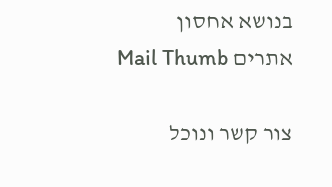בנושא אחסון אתרים Mail Thumb

צור קשר ונוכל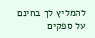להמליץ לך בחינם על ספקים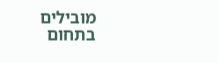מובילים בתחום